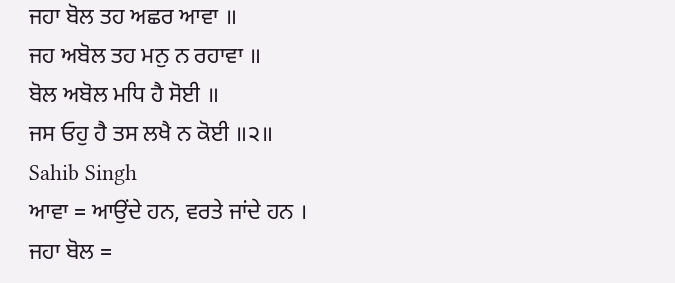ਜਹਾ ਬੋਲ ਤਹ ਅਛਰ ਆਵਾ ॥
ਜਹ ਅਬੋਲ ਤਹ ਮਨੁ ਨ ਰਹਾਵਾ ॥
ਬੋਲ ਅਬੋਲ ਮਧਿ ਹੈ ਸੋਈ ॥
ਜਸ ਓਹੁ ਹੈ ਤਸ ਲਖੈ ਨ ਕੋਈ ॥੨॥
Sahib Singh
ਆਵਾ = ਆਉਂਦੇ ਹਨ, ਵਰਤੇ ਜਾਂਦੇ ਹਨ ।
ਜਹਾ ਬੋਲ =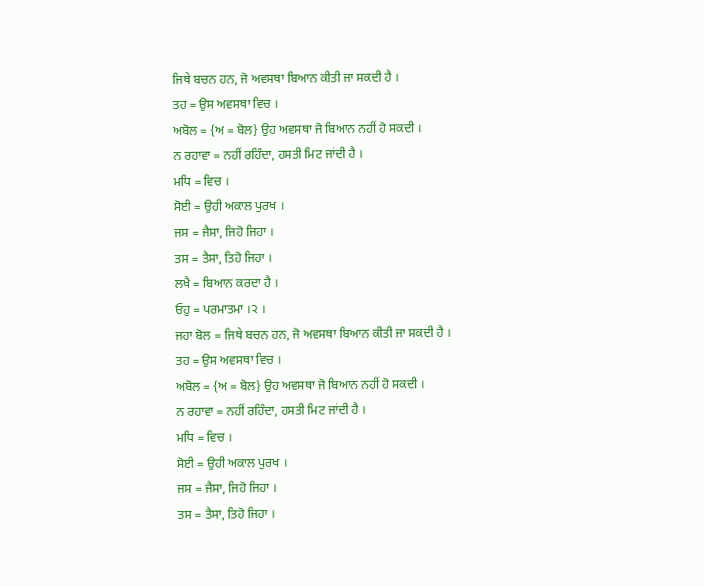ਜਿਥੇ ਬਚਨ ਹਨ, ਜੋ ਅਵਸਥਾ ਬਿਆਨ ਕੀਤੀ ਜਾ ਸਕਦੀ ਹੈ ।
ਤਹ = ਉਸ ਅਵਸਥਾ ਵਿਚ ।
ਅਬੋਲ = {ਅ = ਬੋਲ} ਉਹ ਅਵਸਥਾ ਜੋ ਬਿਆਨ ਨਹੀਂ ਹੋ ਸਕਦੀ ।
ਨ ਰਹਾਵਾ = ਨਹੀਂ ਰਹਿੰਦਾ, ਹਸਤੀ ਮਿਟ ਜਾਂਦੀ ਹੈ ।
ਮਧਿ = ਵਿਚ ।
ਸੋਈ = ਉਹੀ ਅਕਾਲ ਪੁਰਖ ।
ਜਸ = ਜੈਸਾ, ਜਿਹੋ ਜਿਹਾ ।
ਤਸ = ਤੈਸਾ, ਤਿਹੋ ਜਿਹਾ ।
ਲਖੈ = ਬਿਆਨ ਕਰਦਾ ਹੈ ।
ਓਹੁ = ਪਰਮਾਤਮਾ ।੨ ।
ਜਹਾ ਬੋਲ = ਜਿਥੇ ਬਚਨ ਹਨ, ਜੋ ਅਵਸਥਾ ਬਿਆਨ ਕੀਤੀ ਜਾ ਸਕਦੀ ਹੈ ।
ਤਹ = ਉਸ ਅਵਸਥਾ ਵਿਚ ।
ਅਬੋਲ = {ਅ = ਬੋਲ} ਉਹ ਅਵਸਥਾ ਜੋ ਬਿਆਨ ਨਹੀਂ ਹੋ ਸਕਦੀ ।
ਨ ਰਹਾਵਾ = ਨਹੀਂ ਰਹਿੰਦਾ, ਹਸਤੀ ਮਿਟ ਜਾਂਦੀ ਹੈ ।
ਮਧਿ = ਵਿਚ ।
ਸੋਈ = ਉਹੀ ਅਕਾਲ ਪੁਰਖ ।
ਜਸ = ਜੈਸਾ, ਜਿਹੋ ਜਿਹਾ ।
ਤਸ = ਤੈਸਾ, ਤਿਹੋ ਜਿਹਾ ।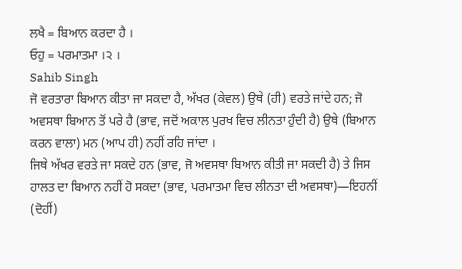ਲਖੈ = ਬਿਆਨ ਕਰਦਾ ਹੈ ।
ਓਹੁ = ਪਰਮਾਤਮਾ ।੨ ।
Sahib Singh
ਜੋ ਵਰਤਾਰਾ ਬਿਆਨ ਕੀਤਾ ਜਾ ਸਕਦਾ ਹੈ, ਅੱਖਰ (ਕੇਵਲ) ਉਥੇ (ਹੀ) ਵਰਤੇ ਜਾਂਦੇ ਹਨ; ਜੋ ਅਵਸਥਾ ਬਿਆਨ ਤੋਂ ਪਰੇ ਹੈ (ਭਾਵ, ਜਦੋਂ ਅਕਾਲ ਪੁਰਖ ਵਿਚ ਲੀਨਤਾ ਹੁੰਦੀ ਹੈ) ਉਥੇ (ਬਿਆਨ ਕਰਨ ਵਾਲਾ) ਮਨ (ਆਪ ਹੀ) ਨਹੀਂ ਰਹਿ ਜਾਂਦਾ ।
ਜਿਥੇ ਅੱਖਰ ਵਰਤੇ ਜਾ ਸਕਦੇ ਹਨ (ਭਾਵ, ਜੋ ਅਵਸਥਾ ਬਿਆਨ ਕੀਤੀ ਜਾ ਸਕਦੀ ਹੈ) ਤੇ ਜਿਸ ਹਾਲਤ ਦਾ ਬਿਆਨ ਨਹੀਂ ਹੋ ਸਕਦਾ (ਭਾਵ, ਪਰਮਾਤਮਾ ਵਿਚ ਲੀਨਤਾ ਦੀ ਅਵਸਥਾ)—ਇਹਨੀਂ (ਦੋਹੀਂ)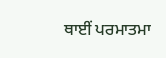ਥਾਈਂ ਪਰਮਾਤਮਾ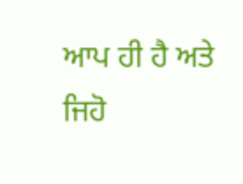ਆਪ ਹੀ ਹੈ ਅਤੇ ਜਿਹੋ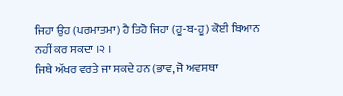ਜਿਹਾ ਉਹ (ਪਰਮਾਤਮਾ) ਹੈ ਤਿਹੋ ਜਿਹਾ (ਹੂ-ਬ-ਹੂ) ਕੋਈ ਬਿਆਨ ਨਹੀਂ ਕਰ ਸਕਦਾ ।੨ ।
ਜਿਥੇ ਅੱਖਰ ਵਰਤੇ ਜਾ ਸਕਦੇ ਹਨ (ਭਾਵ, ਜੋ ਅਵਸਥਾ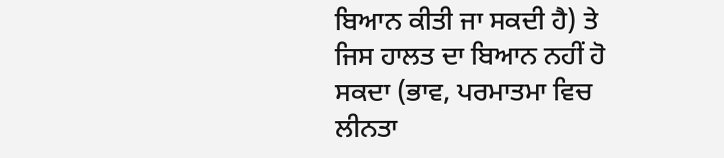ਬਿਆਨ ਕੀਤੀ ਜਾ ਸਕਦੀ ਹੈ) ਤੇ ਜਿਸ ਹਾਲਤ ਦਾ ਬਿਆਨ ਨਹੀਂ ਹੋ ਸਕਦਾ (ਭਾਵ, ਪਰਮਾਤਮਾ ਵਿਚ ਲੀਨਤਾ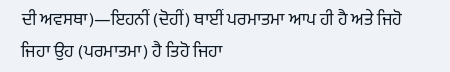ਦੀ ਅਵਸਥਾ)—ਇਹਨੀਂ (ਦੋਹੀਂ) ਥਾਈਂ ਪਰਮਾਤਮਾ ਆਪ ਹੀ ਹੈ ਅਤੇ ਜਿਹੋ ਜਿਹਾ ਉਹ (ਪਰਮਾਤਮਾ) ਹੈ ਤਿਹੋ ਜਿਹਾ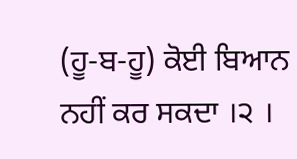(ਹੂ-ਬ-ਹੂ) ਕੋਈ ਬਿਆਨ ਨਹੀਂ ਕਰ ਸਕਦਾ ।੨ ।